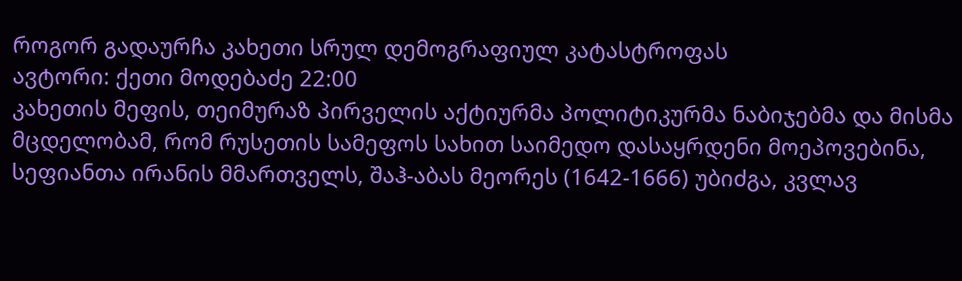როგორ გადაურჩა კახეთი სრულ დემოგრაფიულ კატასტროფას
ავტორი: ქეთი მოდებაძე 22:00
კახეთის მეფის, თეიმურაზ პირველის აქტიურმა პოლიტიკურმა ნაბიჯებმა და მისმა მცდელობამ, რომ რუსეთის სამეფოს სახით საიმედო დასაყრდენი მოეპოვებინა, სეფიანთა ირანის მმართველს, შაჰ-აბას მეორეს (1642-1666) უბიძგა, კვლავ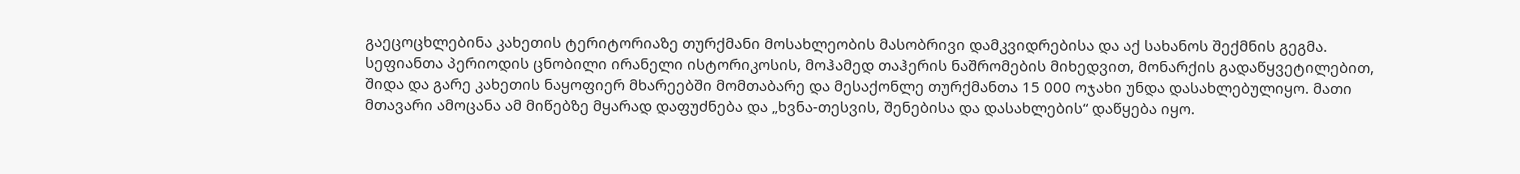გაეცოცხლებინა კახეთის ტერიტორიაზე თურქმანი მოსახლეობის მასობრივი დამკვიდრებისა და აქ სახანოს შექმნის გეგმა.
სეფიანთა პერიოდის ცნობილი ირანელი ისტორიკოსის, მოჰამედ თაჰერის ნაშრომების მიხედვით, მონარქის გადაწყვეტილებით, შიდა და გარე კახეთის ნაყოფიერ მხარეებში მომთაბარე და მესაქონლე თურქმანთა 15 000 ოჯახი უნდა დასახლებულიყო. მათი მთავარი ამოცანა ამ მიწებზე მყარად დაფუძნება და „ხვნა-თესვის, შენებისა და დასახლების“ დაწყება იყო.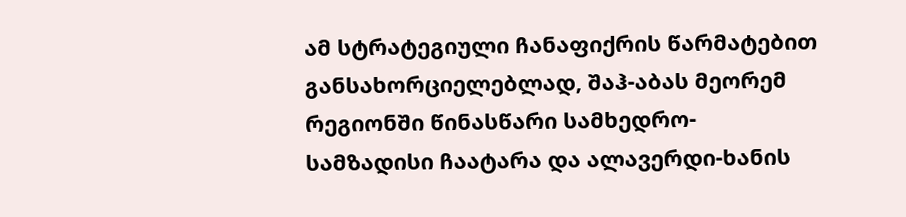ამ სტრატეგიული ჩანაფიქრის წარმატებით განსახორციელებლად, შაჰ-აბას მეორემ რეგიონში წინასწარი სამხედრო-სამზადისი ჩაატარა და ალავერდი-ხანის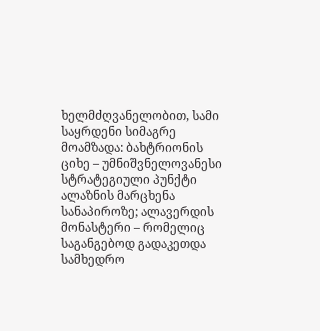ხელმძღვანელობით, სამი საყრდენი სიმაგრე მოამზადა: ბახტრიონის ციხე – უმნიშვნელოვანესი სტრატეგიული პუნქტი ალაზნის მარცხენა სანაპიროზე; ალავერდის მონასტერი – რომელიც საგანგებოდ გადაკეთდა სამხედრო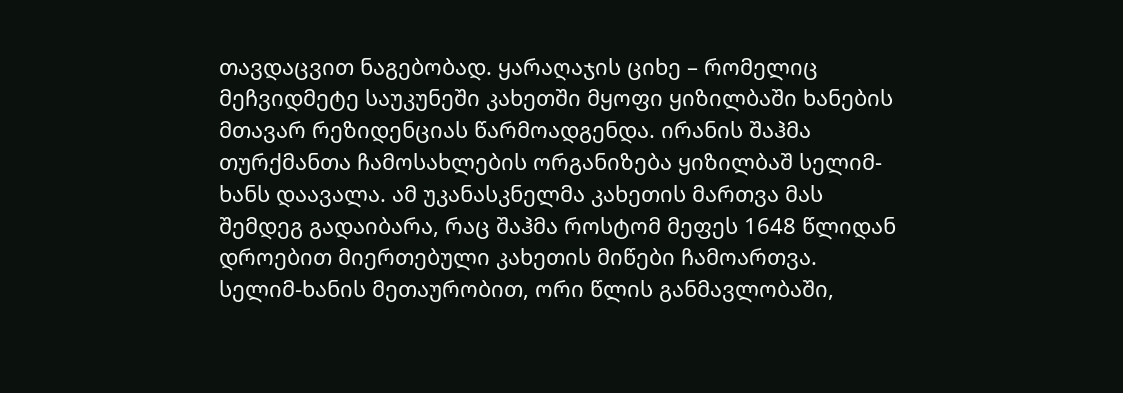თავდაცვით ნაგებობად. ყარაღაჯის ციხე – რომელიც მეჩვიდმეტე საუკუნეში კახეთში მყოფი ყიზილბაში ხანების მთავარ რეზიდენციას წარმოადგენდა. ირანის შაჰმა თურქმანთა ჩამოსახლების ორგანიზება ყიზილბაშ სელიმ-ხანს დაავალა. ამ უკანასკნელმა კახეთის მართვა მას შემდეგ გადაიბარა, რაც შაჰმა როსტომ მეფეს 1648 წლიდან დროებით მიერთებული კახეთის მიწები ჩამოართვა. სელიმ-ხანის მეთაურობით, ორი წლის განმავლობაში,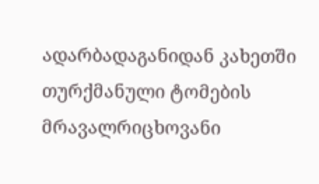ადარბადაგანიდან კახეთში თურქმანული ტომების მრავალრიცხოვანი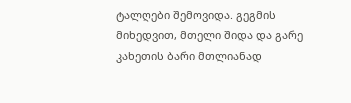ტალღები შემოვიდა. გეგმის მიხედვით, მთელი შიდა და გარე კახეთის ბარი მთლიანად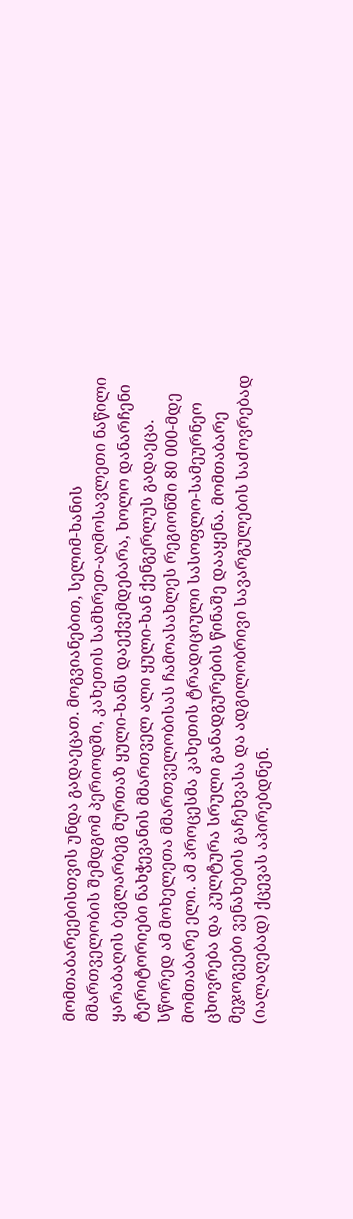მომთაბარეებისთვის უნდა გადაეცათ. მოგვიანებით, სელიმ-ხანის მმართველობის შემდგომ პერიოდში, კახეთის სამხრეთ-აღმოსავლეთი ნაწილი ყარაბაღის ბეგლარბეგ მურთაზ ყული-ხანს დაექვემდებარა, ხოლო დანარჩენი ტერიტორიები ნახჭევანის მმართველ ალი ყული-ხან ქენგერლუს გადაეცა. სწორედ ამ მოხელეთა მმართველობისას ჩამოასახლეს რეგიონში 80 000-მდე მომთაბარე ელი. ამ პროცესმა კახეთის ტრადიციული სასოფლო-სამეურნეო ცხოვრება და კულტურა სრული განადგურების წინაშე დააყენა. მომთაბარე მეჯოგეები ვენახების გაჩეხვასა და ადგილობრივი სავარგულების საძოვრებად (იალაღებად) ქცევას აპირებდნენ.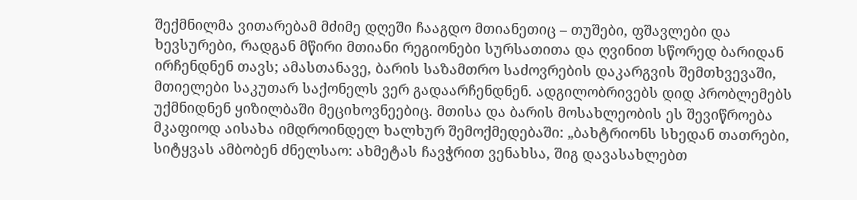შექმნილმა ვითარებამ მძიმე დღეში ჩააგდო მთიანეთიც – თუშები, ფშავლები და ხევსურები, რადგან მწირი მთიანი რეგიონები სურსათითა და ღვინით სწორედ ბარიდან ირჩენდნენ თავს; ამასთანავე, ბარის საზამთრო საძოვრების დაკარგვის შემთხვევაში, მთიელები საკუთარ საქონელს ვერ გადაარჩენდნენ. ადგილობრივებს დიდ პრობლემებს უქმნიდნენ ყიზილბაში მეციხოვნეებიც. მთისა და ბარის მოსახლეობის ეს შევიწროება მკაფიოდ აისახა იმდროინდელ ხალხურ შემოქმედებაში: „ბახტრიონს სხედან თათრები, სიტყვას ამბობენ ძნელსაო: ახმეტას ჩავჭრით ვენახსა, შიგ დავასახლებთ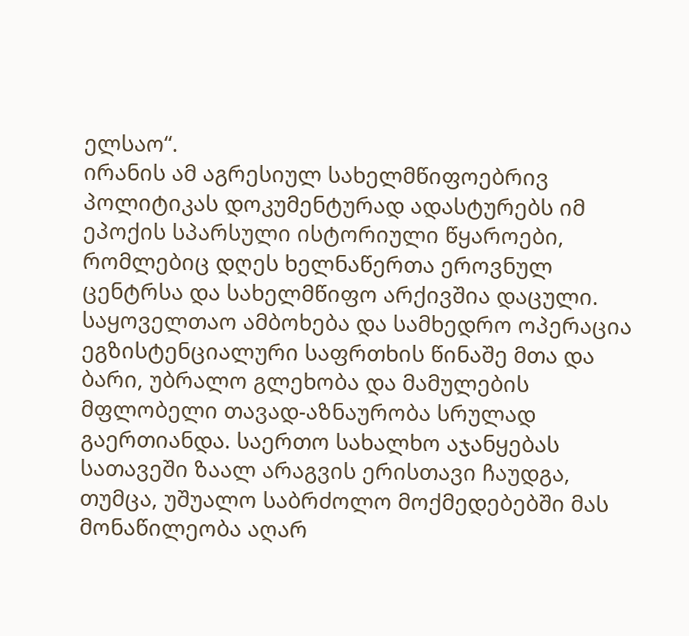ელსაო“.
ირანის ამ აგრესიულ სახელმწიფოებრივ პოლიტიკას დოკუმენტურად ადასტურებს იმ ეპოქის სპარსული ისტორიული წყაროები, რომლებიც დღეს ხელნაწერთა ეროვნულ ცენტრსა და სახელმწიფო არქივშია დაცული. საყოველთაო ამბოხება და სამხედრო ოპერაცია ეგზისტენციალური საფრთხის წინაშე მთა და ბარი, უბრალო გლეხობა და მამულების მფლობელი თავად-აზნაურობა სრულად გაერთიანდა. საერთო სახალხო აჯანყებას სათავეში ზაალ არაგვის ერისთავი ჩაუდგა, თუმცა, უშუალო საბრძოლო მოქმედებებში მას მონაწილეობა აღარ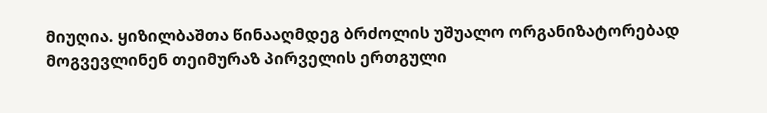მიუღია. ყიზილბაშთა წინააღმდეგ ბრძოლის უშუალო ორგანიზატორებად მოგვევლინენ თეიმურაზ პირველის ერთგული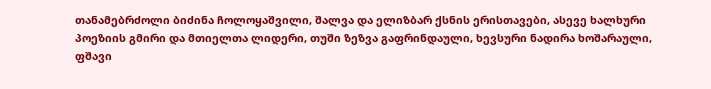თანამებრძოლი ბიძინა ჩოლოყაშვილი, შალვა და ელიზბარ ქსნის ერისთავები, ასევე ხალხური პოეზიის გმირი და მთიელთა ლიდერი, თუში ზეზვა გაფრინდაული, ხევსური ნადირა ხოშარაული, ფშავი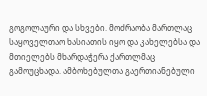გოგოლაური და სხვები. მოძრაობა მართლაც საყოველთაო ხასიათის იყო და კახელებსა და მთიელებს მხარდაჭერა ქართლმაც გამოუცხადა. ამბოხებულთა გაერთიანებული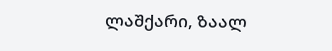ლაშქარი, ზაალ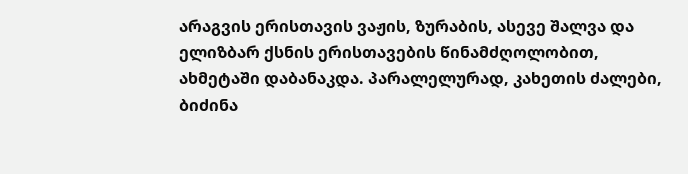არაგვის ერისთავის ვაჟის, ზურაბის, ასევე შალვა და ელიზბარ ქსნის ერისთავების წინამძღოლობით, ახმეტაში დაბანაკდა. პარალელურად, კახეთის ძალები, ბიძინა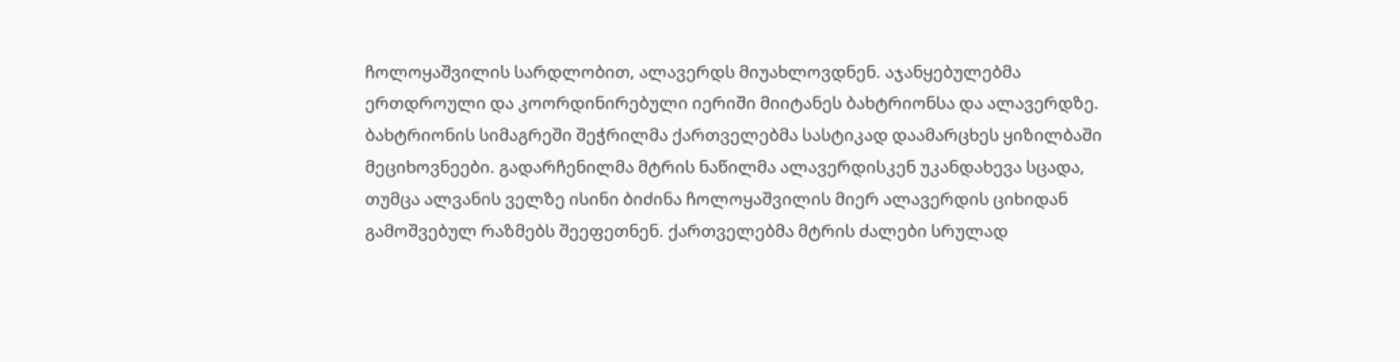ჩოლოყაშვილის სარდლობით, ალავერდს მიუახლოვდნენ. აჯანყებულებმა ერთდროული და კოორდინირებული იერიში მიიტანეს ბახტრიონსა და ალავერდზე. ბახტრიონის სიმაგრეში შეჭრილმა ქართველებმა სასტიკად დაამარცხეს ყიზილბაში მეციხოვნეები. გადარჩენილმა მტრის ნაწილმა ალავერდისკენ უკანდახევა სცადა, თუმცა ალვანის ველზე ისინი ბიძინა ჩოლოყაშვილის მიერ ალავერდის ციხიდან გამოშვებულ რაზმებს შეეფეთნენ. ქართველებმა მტრის ძალები სრულად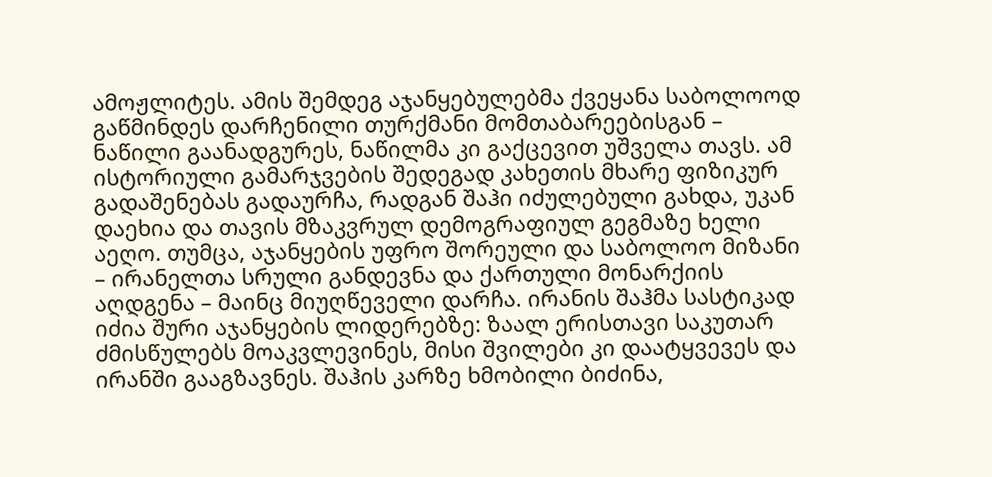ამოჟლიტეს. ამის შემდეგ აჯანყებულებმა ქვეყანა საბოლოოდ გაწმინდეს დარჩენილი თურქმანი მომთაბარეებისგან – ნაწილი გაანადგურეს, ნაწილმა კი გაქცევით უშველა თავს. ამ ისტორიული გამარჯვების შედეგად კახეთის მხარე ფიზიკურ გადაშენებას გადაურჩა, რადგან შაჰი იძულებული გახდა, უკან დაეხია და თავის მზაკვრულ დემოგრაფიულ გეგმაზე ხელი აეღო. თუმცა, აჯანყების უფრო შორეული და საბოლოო მიზანი – ირანელთა სრული განდევნა და ქართული მონარქიის აღდგენა – მაინც მიუღწეველი დარჩა. ირანის შაჰმა სასტიკად იძია შური აჯანყების ლიდერებზე: ზაალ ერისთავი საკუთარ ძმისწულებს მოაკვლევინეს, მისი შვილები კი დაატყვევეს და ირანში გააგზავნეს. შაჰის კარზე ხმობილი ბიძინა,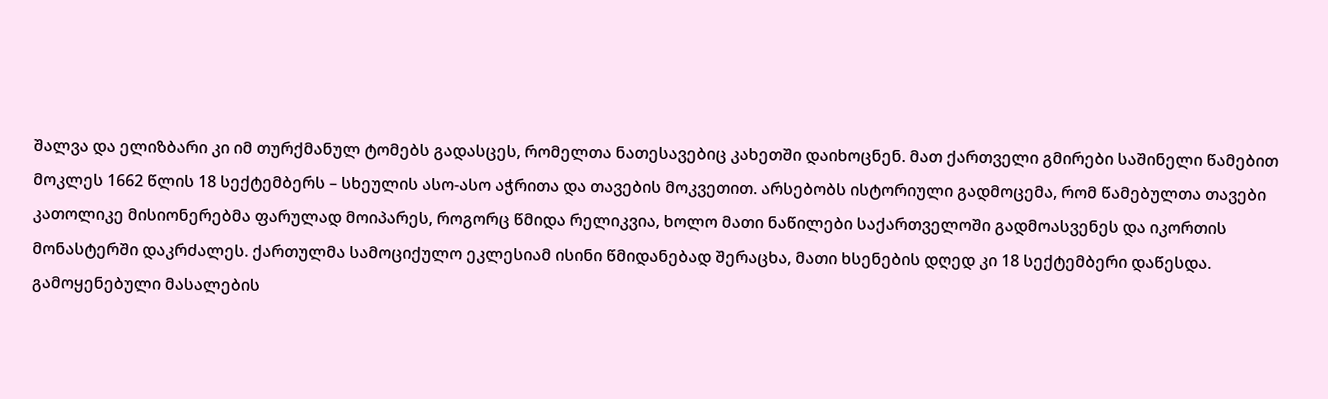შალვა და ელიზბარი კი იმ თურქმანულ ტომებს გადასცეს, რომელთა ნათესავებიც კახეთში დაიხოცნენ. მათ ქართველი გმირები საშინელი წამებით მოკლეს 1662 წლის 18 სექტემბერს – სხეულის ასო-ასო აჭრითა და თავების მოკვეთით. არსებობს ისტორიული გადმოცემა, რომ წამებულთა თავები კათოლიკე მისიონერებმა ფარულად მოიპარეს, როგორც წმიდა რელიკვია, ხოლო მათი ნაწილები საქართველოში გადმოასვენეს და იკორთის მონასტერში დაკრძალეს. ქართულმა სამოციქულო ეკლესიამ ისინი წმიდანებად შერაცხა, მათი ხსენების დღედ კი 18 სექტემბერი დაწესდა.
გამოყენებული მასალების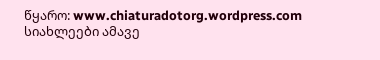წყარო: www.chiaturadotorg.wordpress.com
სიახლეები ამავე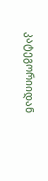კატეგორიიდან